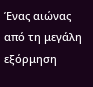Ένας αιώνας από τη μεγάλη εξόρμηση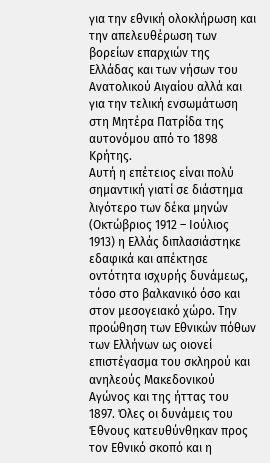για την εθνική ολοκλήρωση και την απελευθέρωση των βορείων επαρχιών της Ελλάδας και των νήσων του Ανατολικού Αιγαίου αλλά και για την τελική ενσωμάτωση στη Μητέρα Πατρίδα της αυτονόμου από το 1898 Κρήτης.
Αυτή η επέτειος είναι πολύ σημαντική γιατί σε διάστημα λιγότερο των δέκα μηνών (Οκτώβριος 1912 – Ιούλιος 1913) η Ελλάς διπλασιάστηκε εδαφικά και απέκτησε οντότητα ισχυρής δυνάμεως, τόσο στο βαλκανικό όσο και στον μεσογειακό χώρο. Την προώθηση των Εθνικών πόθων των Ελλήνων ως οιονεί επιστέγασμα του σκληρού και ανηλεούς Μακεδονικού Αγώνος και της ήττας του 1897. Όλες οι δυνάμεις του Έθνους κατευθύνθηκαν προς τον Εθνικό σκοπό και η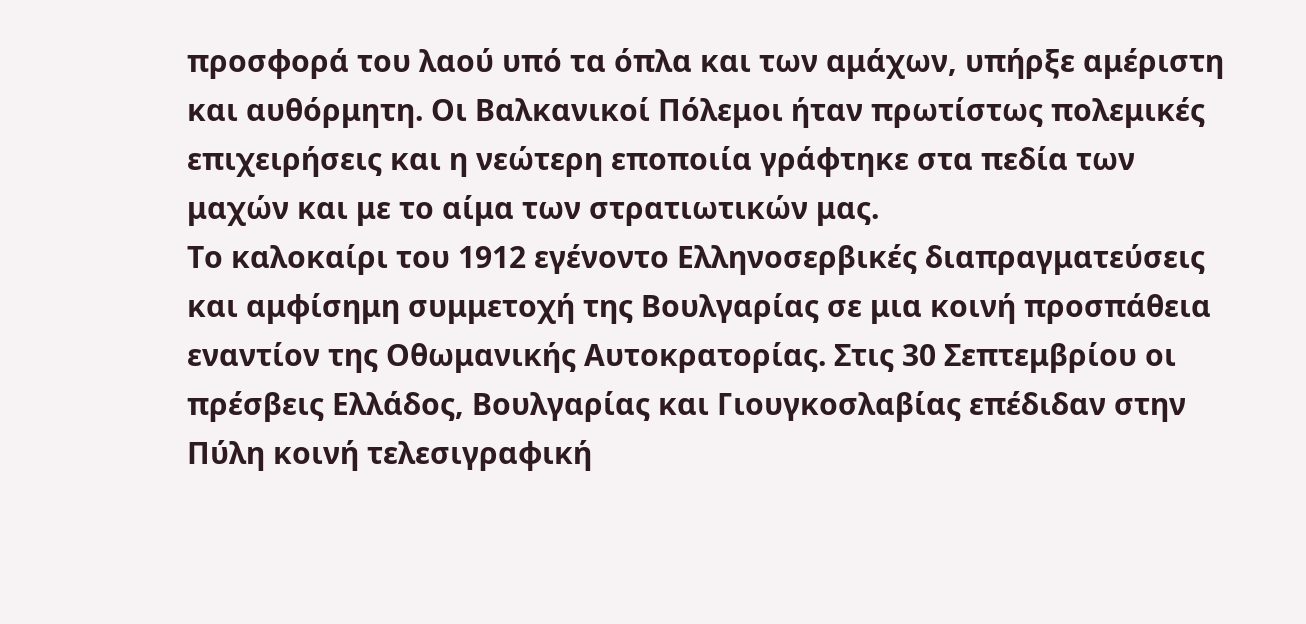προσφορά του λαού υπό τα όπλα και των αμάχων, υπήρξε αμέριστη και αυθόρμητη. Οι Βαλκανικοί Πόλεμοι ήταν πρωτίστως πολεμικές επιχειρήσεις και η νεώτερη εποποιία γράφτηκε στα πεδία των μαχών και με το αίμα των στρατιωτικών μας.
Το καλοκαίρι του 1912 εγένοντο Ελληνοσερβικές διαπραγματεύσεις και αμφίσημη συμμετοχή της Βουλγαρίας σε μια κοινή προσπάθεια εναντίον της Οθωμανικής Αυτοκρατορίας. Στις 30 Σεπτεμβρίου οι πρέσβεις Ελλάδος, Βουλγαρίας και Γιουγκοσλαβίας επέδιδαν στην Πύλη κοινή τελεσιγραφική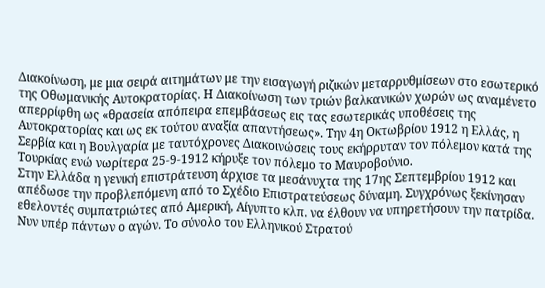Διακοίνωση, με μια σειρά αιτημάτων με την εισαγωγή ριζικών μεταρρυθμίσεων στο εσωτερικό της Οθωμανικής Αυτοκρατορίας. Η Διακοίνωση των τριών βαλκανικών χωρών ως αναμένετο απερρίφθη ως «θρασεία απόπειρα επεμβάσεως εις τας εσωτερικάς υποθέσεις της Αυτοκρατορίας και ως εκ τούτου αναξία απαντήσεως». Την 4η Οκτωβρίου 1912 η Ελλάς, η Σερβία και η Βουλγαρία με ταυτόχρονες Διακοινώσεις τους εκήρρυταν τον πόλεμον κατά της Τουρκίας ενώ νωρίτερα 25-9-1912 κήρυξε τον πόλεμο το Μαυροβούνιο.
Στην Ελλάδα η γενική επιστράτευση άρχισε τα μεσάνυχτα της 17ης Σεπτεμβρίου 1912 και απέδωσε την προβλεπόμενη από το Σχέδιο Επιστρατεύσεως δύναμη. Συγχρόνως ξεκίνησαν εθελοντές συμπατριώτες από Αμερική, Αίγυπτο κλπ. να έλθουν να υπηρετήσουν την πατρίδα. Νυν υπέρ πάντων ο αγών. Το σύνολο του Ελληνικού Στρατού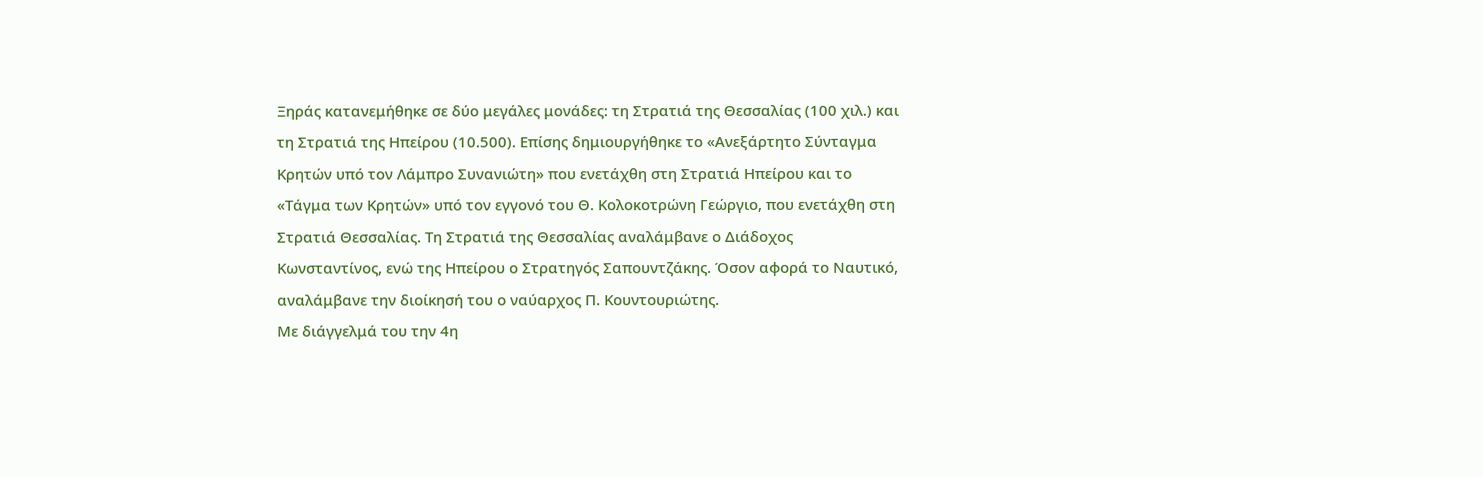Ξηράς κατανεμήθηκε σε δύο μεγάλες μονάδες: τη Στρατιά της Θεσσαλίας (100 χιλ.) και τη Στρατιά της Ηπείρου (10.500). Επίσης δημιουργήθηκε το «Ανεξάρτητο Σύνταγμα Κρητών υπό τον Λάμπρο Συνανιώτη» που ενετάχθη στη Στρατιά Ηπείρου και το «Τάγμα των Κρητών» υπό τον εγγονό του Θ. Κολοκοτρώνη Γεώργιο, που ενετάχθη στη Στρατιά Θεσσαλίας. Τη Στρατιά της Θεσσαλίας αναλάμβανε ο Διάδοχος Κωνσταντίνος, ενώ της Ηπείρου ο Στρατηγός Σαπουντζάκης. Όσον αφορά το Ναυτικό, αναλάμβανε την διοίκησή του ο ναύαρχος Π. Κουντουριώτης.
Με διάγγελμά του την 4η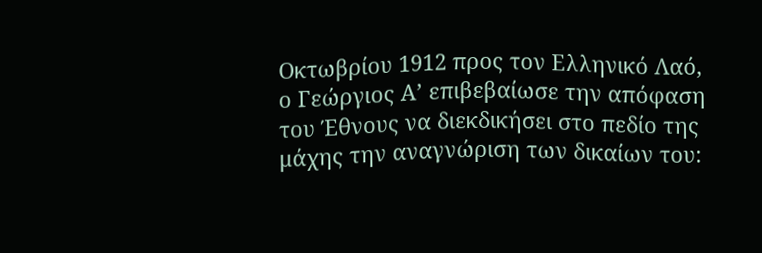Οκτωβρίου 1912 προς τον Ελληνικό Λαό, ο Γεώργιος Α’ επιβεβαίωσε την απόφαση του Έθνους να διεκδικήσει στο πεδίο της μάχης την αναγνώριση των δικαίων του: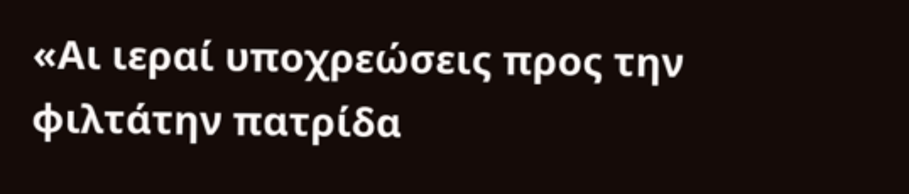«Αι ιεραί υποχρεώσεις προς την φιλτάτην πατρίδα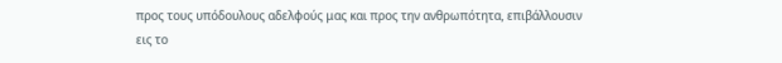προς τους υπόδουλους αδελφούς μας και προς την ανθρωπότητα, επιβάλλουσιν εις το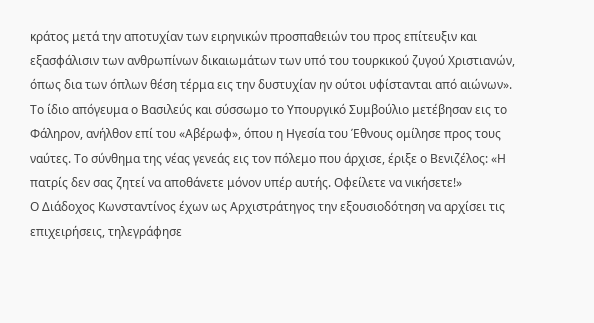κράτος μετά την αποτυχίαν των ειρηνικών προσπαθειών του προς επίτευξιν και εξασφάλισιν των ανθρωπίνων δικαιωμάτων των υπό του τουρκικού ζυγού Χριστιανών, όπως δια των όπλων θέση τέρμα εις την δυστυχίαν ην ούτοι υφίστανται από αιώνων». Το ίδιο απόγευμα ο Βασιλεύς και σύσσωμο το Υπουργικό Συμβούλιο μετέβησαν εις το Φάληρον, ανήλθον επί του «Αβέρωφ», όπου η Ηγεσία του Έθνους ομίλησε προς τους ναύτες. Το σύνθημα της νέας γενεάς εις τον πόλεμο που άρχισε, έριξε ο Βενιζέλος: «Η πατρίς δεν σας ζητεί να αποθάνετε μόνον υπέρ αυτής. Οφείλετε να νικήσετε!»
Ο Διάδοχος Κωνσταντίνος έχων ως Αρχιστράτηγος την εξουσιοδότηση να αρχίσει τις επιχειρήσεις, τηλεγράφησε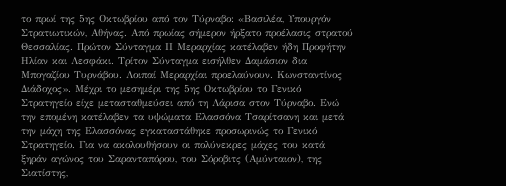το πρωί της 5ης Οκτωβρίου από τον Τύρναβο: «Βασιλέα, Υπουργόν Στρατιωτικών, Αθήνας. Από πρωίας σήμερον ήρξατο προέλασις στρατού Θεσσαλίας. Πρώτον Σύνταγμα ΙΙ Μεραρχίας κατέλαβεν ήδη Προφήτην Ηλίαν και Λεσφάκι. Τρίτον Σύνταγμα εισήλθεν Δαμάσιον δια Μπογαζίου Τυρνάβου. Λοιπαί Μεραρχίαι προελαύνουν. Κωνσταντίνος Διάδοχος». Μέχρι το μεσημέρι της 5ης Οκτωβρίου το Γενικό Στρατηγείο είχε μετασταθμεύσει από τη Λάρισα στον Τύρναβο. Ενώ την επομένη κατέλαβεν τα υψώματα Ελασσόνα Τσαρίτσανη και μετά την μάχη της Ελασσόνας εγκαταστάθηκε προσωρινώς το Γενικό Στρατηγείο. Για να ακολουθήσουν οι πολύνεκρες μάχες του κατά ξηράν αγώνος του Σαρανταπόρου, του Σόροβιτς (Αμύνταιον), της Σιατίστης,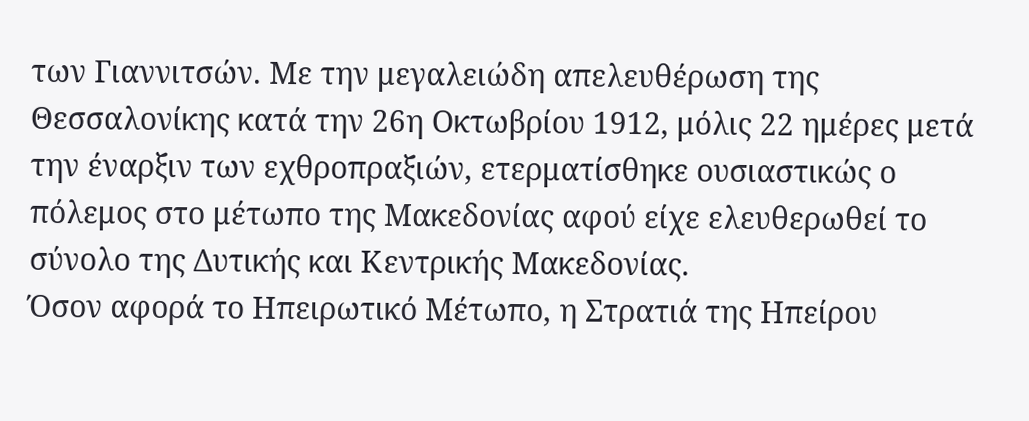των Γιαννιτσών. Με την μεγαλειώδη απελευθέρωση της Θεσσαλονίκης κατά την 26η Οκτωβρίου 1912, μόλις 22 ημέρες μετά την έναρξιν των εχθροπραξιών, ετερματίσθηκε ουσιαστικώς ο πόλεμος στο μέτωπο της Μακεδονίας αφού είχε ελευθερωθεί το σύνολο της Δυτικής και Κεντρικής Μακεδονίας.
Όσον αφορά το Ηπειρωτικό Μέτωπο, η Στρατιά της Ηπείρου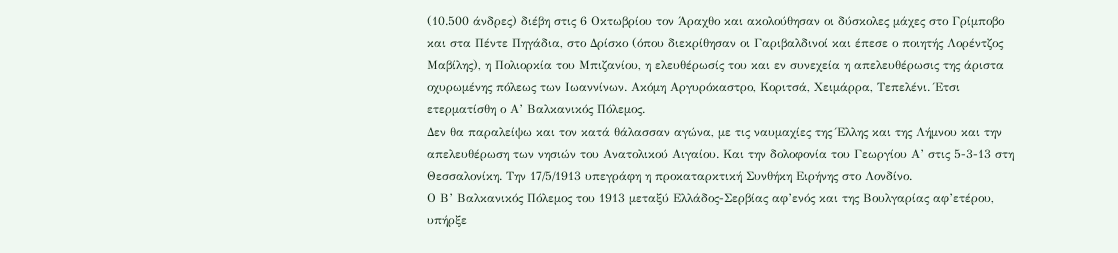(10.500 άνδρες) διέβη στις 6 Οκτωβρίου τον Άραχθο και ακολούθησαν οι δύσκολες μάχες στο Γρίμποβο και στα Πέντε Πηγάδια, στο Δρίσκο (όπου διεκρίθησαν οι Γαριβαλδινοί και έπεσε ο ποιητής Λορέντζος Μαβίλης), η Πολιορκία του Μπιζανίου, η ελευθέρωσίς του και εν συνεχεία η απελευθέρωσις της άριστα οχυρωμένης πόλεως των Ιωαννίνων. Ακόμη Αργυρόκαστρο, Κοριτσά, Χειμάρρα, Τεπελένι. Έτσι ετερματίσθη ο Α’ Βαλκανικός Πόλεμος.
Δεν θα παραλείψω και τον κατά θάλασσαν αγώνα, με τις ναυμαχίες της Έλλης και της Λήμνου και την απελευθέρωση των νησιών του Ανατολικού Αιγαίου. Και την δολοφονία του Γεωργίου Α’ στις 5-3-13 στη Θεσσαλονίκη. Την 17/5/1913 υπεγράφη η προκαταρκτική Συνθήκη Ειρήνης στο Λονδίνο.
Ο Β’ Βαλκανικός Πόλεμος του 1913 μεταξύ Ελλάδος-Σερβίας αφ’ενός και της Βουλγαρίας αφ’ετέρου, υπήρξε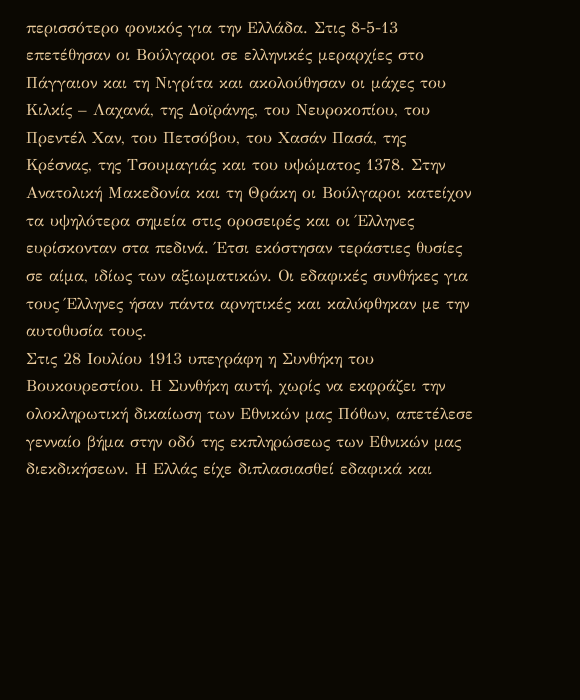περισσότερο φονικός για την Ελλάδα. Στις 8-5-13 επετέθησαν οι Βούλγαροι σε ελληνικές μεραρχίες στο Πάγγαιον και τη Νιγρίτα και ακολούθησαν οι μάχες του Κιλκίς – Λαχανά, της Δοϊράνης, του Νευροκοπίου, του Πρεντέλ Χαν, του Πετσόβου, του Χασάν Πασά, της Κρέσνας, της Τσουμαγιάς και του υψώματος 1378. Στην Ανατολική Μακεδονία και τη Θράκη οι Βούλγαροι κατείχον τα υψηλότερα σημεία στις οροσειρές και οι Έλληνες ευρίσκονταν στα πεδινά. Έτσι εκόστησαν τεράστιες θυσίες σε αίμα, ιδίως των αξιωματικών. Οι εδαφικές συνθήκες για τους Έλληνες ήσαν πάντα αρνητικές και καλύφθηκαν με την αυτοθυσία τους.
Στις 28 Ιουλίου 1913 υπεγράφη η Συνθήκη του Βουκουρεστίου. Η Συνθήκη αυτή, χωρίς να εκφράζει την ολοκληρωτική δικαίωση των Εθνικών μας Πόθων, απετέλεσε γενναίο βήμα στην οδό της εκπληρώσεως των Εθνικών μας διεκδικήσεων. Η Ελλάς είχε διπλασιασθεί εδαφικά και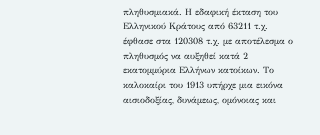πληθυσμιακά. Η εδαφική έκταση του Ελληνικού Κράτους από 63211 τ.χ. έφθασε στα 120308 τ.χ. με αποτέλεσμα ο πληθυσμός να αυξηθεί κατά 2 εκατομμύρια Ελλήνων κατοίκων. Το καλοκαίρι του 1913 υπήρχε μια εικόνα αισιοδοξίας, δυνάμεως, ομόνοιας και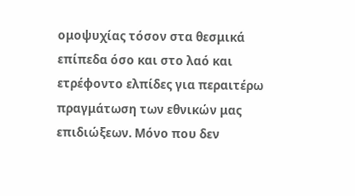ομοψυχίας τόσον στα θεσμικά επίπεδα όσο και στο λαό και ετρέφοντο ελπίδες για περαιτέρω πραγμάτωση των εθνικών μας επιδιώξεων. Μόνο που δεν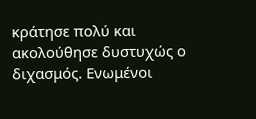κράτησε πολύ και ακολούθησε δυστυχώς ο διχασμός. Ενωμένοι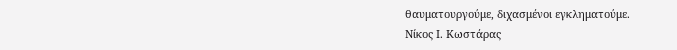θαυματουργούμε, διχασμένοι εγκληματούμε.
Νίκος Ι. Κωστάρας